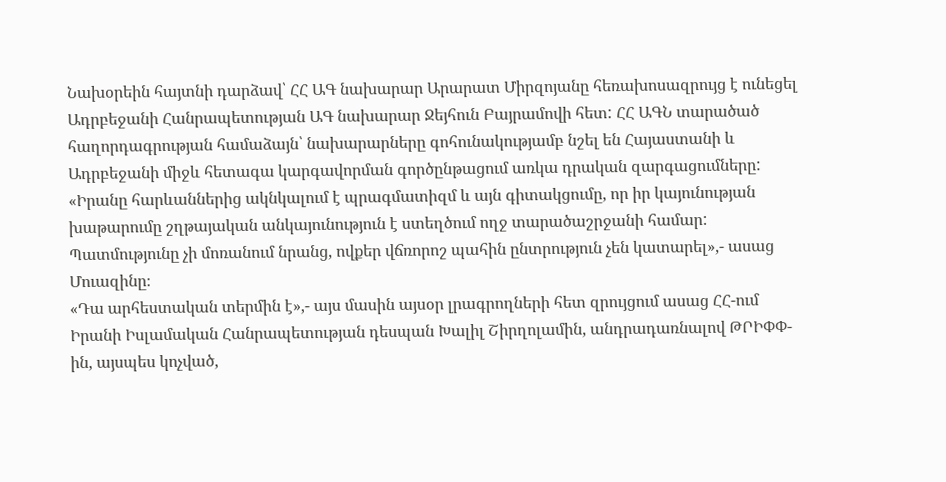Նախօրեին հայտնի դարձավ՝ ՀՀ ԱԳ նախարար Արարատ Միրզոյանը հեռախոսազրույց է ունեցել Ադրբեջանի Հանրապետության ԱԳ նախարար Ջեյհուն Բայրամովի հետ: ՀՀ ԱԳՆ տարածած հաղորդագրության համաձայն՝ նախարարները գոհունակությամբ նշել են Հայաստանի և Ադրբեջանի միջև հետագա կարգավորման գործընթացում առկա դրական զարգացումները:
«Իրանը հարևաններից ակնկալում է պրագմատիզմ և այն գիտակցումը, որ իր կայունության խաթարումը շղթայական անկայունություն է ստեղծում ողջ տարածաշրջանի համար: Պատմությունը չի մոռանում նրանց, ովքեր վճռորոշ պահին ընտրություն չեն կատարել»,- ասաց Մուազինը։
«Դա արհեստական տերմին է»,- այս մասին այսօր լրագրողների հետ զրույցում ասաց ՀՀ-ում Իրանի Իսլամական Հանրապետության դեսպան Խալիլ Շիրղոլամին, անդրադառնալով ԹՐԻՓՓ-ին, այսպես կոչված,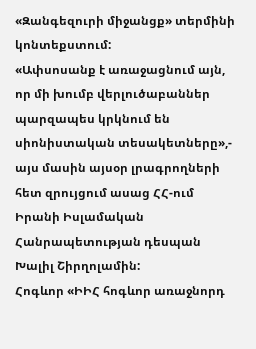«Զանգեզուրի միջանցք» տերմինի կոնտեքստում:
«Ափսոսանք է առաջացնում այն, որ մի խումբ վերլուծաբաններ պարզապես կրկնում են սիոնիստական տեսակետները»,- այս մասին այսօր լրագրողների հետ զրույցում ասաց ՀՀ-ում Իրանի Իսլամական Հանրապետության դեսպան Խալիլ Շիրղոլամին:
Հոգևոր «ԻԻՀ հոգևոր առաջնորդ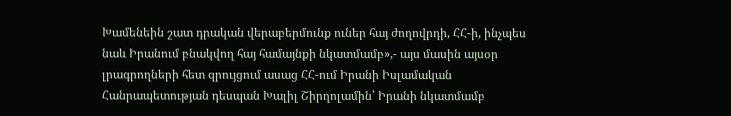Խամենեին շատ դրական վերաբերմունք ուներ հայ ժողովրդի, ՀՀ-ի, ինչպես նաև Իրանում բնակվող հայ համայնքի նկատմամբ»,- այս մասին այսօր լրագրողների հետ զրույցում ասաց ՀՀ-ում Իրանի Իսլամական Հանրապետության դեսպան Խալիլ Շիրղոլամին՝ Իրանի նկատմամբ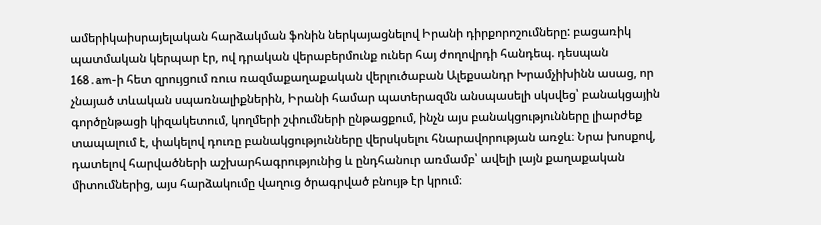ամերիկաիսրայելական հարձակման ֆոնին ներկայացնելով Իրանի դիրքորոշումները: բացառիկ պատմական կերպար էր, ով դրական վերաբերմունք ուներ հայ ժողովրդի հանդեպ. դեսպան
168․am-ի հետ զրույցում ռուս ռազմաքաղաքական վերլուծաբան Ալեքսանդր Խրամչիխինն ասաց, որ չնայած տևական սպառնալիքներին, Իրանի համար պատերազմն անսպասելի սկսվեց՝ բանակցային գործընթացի կիզակետում, կողմերի շփումների ընթացքում, ինչն այս բանակցությունները լիարժեք տապալում է, փակելով դուռը բանակցությունները վերսկսելու հնարավորության առջև։ Նրա խոսքով, դատելով հարվածների աշխարհագրությունից և ընդհանուր առմամբ՝ ավելի լայն քաղաքական միտումներից, այս հարձակումը վաղուց ծրագրված բնույթ էր կրում։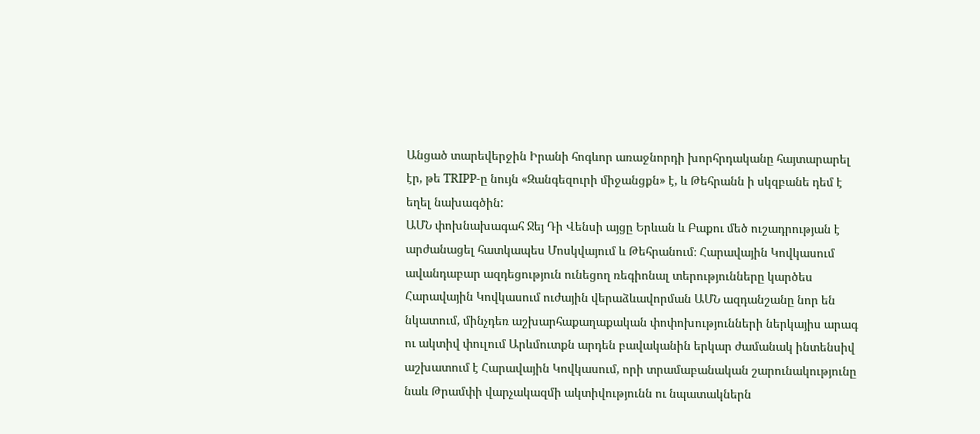Անցած տարեվերջին Իրանի հոգևոր առաջնորդի խորհրդականը հայտարարել էր, թե TRIPP-ը նույն «Զանգեզուրի միջանցքն» է, և Թեհրանն ի սկզբանե դեմ է եղել նախագծին:
ԱՄՆ փոխնախագահ Ջեյ Դի Վենսի այցը Երևան և Բաքու մեծ ուշադրության է արժանացել հատկապես Մոսկվայում և Թեհրանում։ Հարավային Կովկասում ավանդաբար ազդեցություն ունեցող ռեգիոնալ տերությունները կարծես Հարավային Կովկասում ուժային վերաձևավորման ԱՄՆ ազդանշանը նոր են նկատում, մինչդեռ աշխարհաքաղաքական փոփոխությունների ներկայիս արագ ու ակտիվ փուլում Արևմուտքն արդեն բավականին երկար ժամանակ ինտենսիվ աշխատում է Հարավային Կովկասում, որի տրամաբանական շարունակությունը նաև Թրամփի վարչակազմի ակտիվությունն ու նպատակներն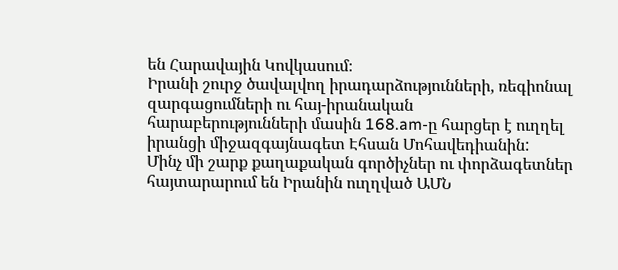են Հարավային Կովկասում։
Իրանի շուրջ ծավալվող իրադարձությունների, ռեգիոնալ զարգացումների ու հայ-իրանական հարաբերությունների մասին 168.am-ը հարցեր է ուղղել իրանցի միջազգայնագետ Էհսան Մոհավեդիանին:
Մինչ մի շարք քաղաքական գործիչներ ու փորձագետներ հայտարարում են Իրանին ուղղված ԱՄՆ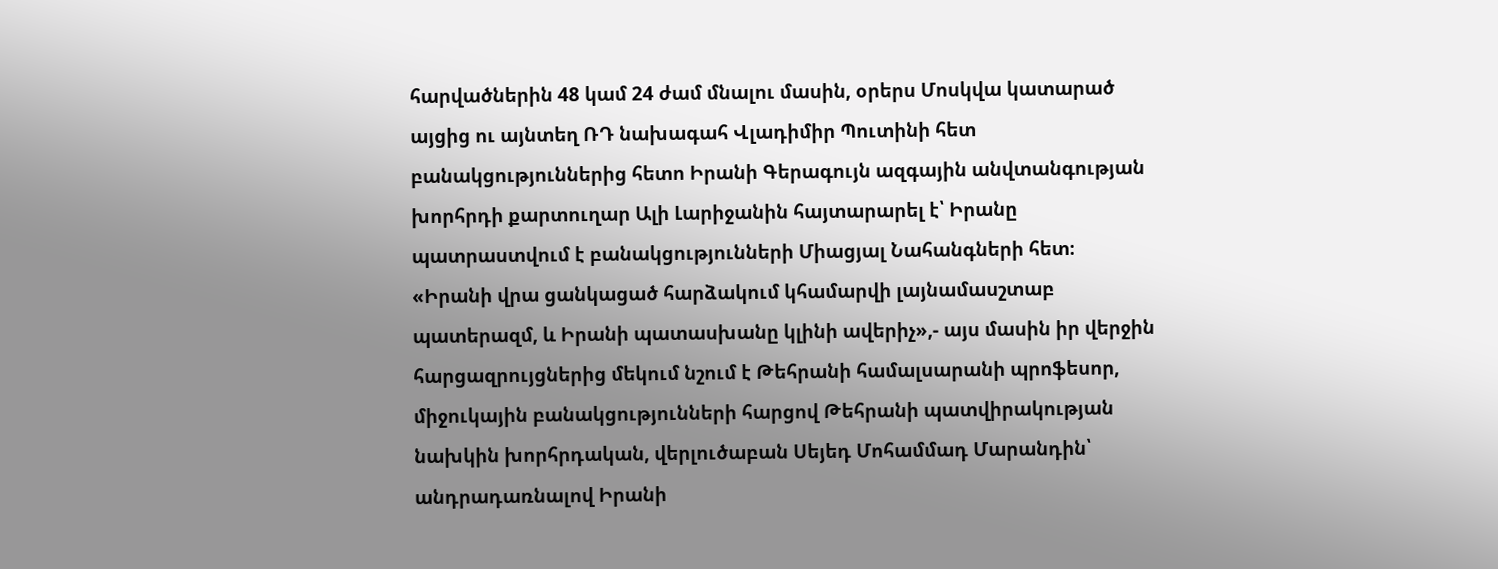հարվածներին 48 կամ 24 ժամ մնալու մասին, օրերս Մոսկվա կատարած այցից ու այնտեղ ՌԴ նախագահ Վլադիմիր Պուտինի հետ բանակցություններից հետո Իրանի Գերագույն ազգային անվտանգության խորհրդի քարտուղար Ալի Լարիջանին հայտարարել է՝ Իրանը պատրաստվում է բանակցությունների Միացյալ Նահանգների հետ։
«Իրանի վրա ցանկացած հարձակում կհամարվի լայնամասշտաբ պատերազմ, և Իրանի պատասխանը կլինի ավերիչ»,- այս մասին իր վերջին հարցազրույցներից մեկում նշում է Թեհրանի համալսարանի պրոֆեսոր, միջուկային բանակցությունների հարցով Թեհրանի պատվիրակության նախկին խորհրդական, վերլուծաբան Սեյեդ Մոհամմադ Մարանդին՝ անդրադառնալով Իրանի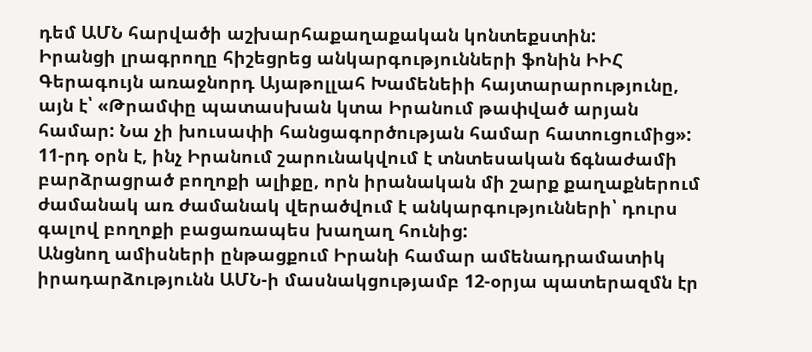դեմ ԱՄՆ հարվածի աշխարհաքաղաքական կոնտեքստին:
Իրանցի լրագրողը հիշեցրեց անկարգությունների ֆոնին ԻԻՀ Գերագույն առաջնորդ Այաթոլլահ Խամենեիի հայտարարությունը, այն է՝ «Թրամփը պատասխան կտա Իրանում թափված արյան համար: Նա չի խուսափի հանցագործության համար հատուցումից»:
11-րդ օրն է, ինչ Իրանում շարունակվում է տնտեսական ճգնաժամի բարձրացրած բողոքի ալիքը, որն իրանական մի շարք քաղաքներում ժամանակ առ ժամանակ վերածվում է անկարգությունների՝ դուրս գալով բողոքի բացառապես խաղաղ հունից:
Անցնող ամիսների ընթացքում Իրանի համար ամենադրամատիկ իրադարձությունն ԱՄՆ-ի մասնակցությամբ 12-օրյա պատերազմն էր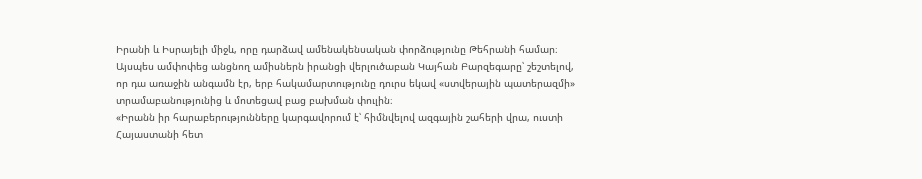Իրանի և Իսրայելի միջև, որը դարձավ ամենակենսական փորձությունը Թեհրանի համար։ Այսպես ամփոփեց անցնող ամիսներն իրանցի վերլուծաբան Կայհան Բարզեգարը՝ շեշտելով, որ դա առաջին անգամն էր, երբ հակամարտությունը դուրս եկավ «ստվերային պատերազմի» տրամաբանությունից և մոտեցավ բաց բախման փուլին։
«Իրանն իր հարաբերությունները կարգավորում է՝ հիմնվելով ազգային շահերի վրա, ուստի Հայաստանի հետ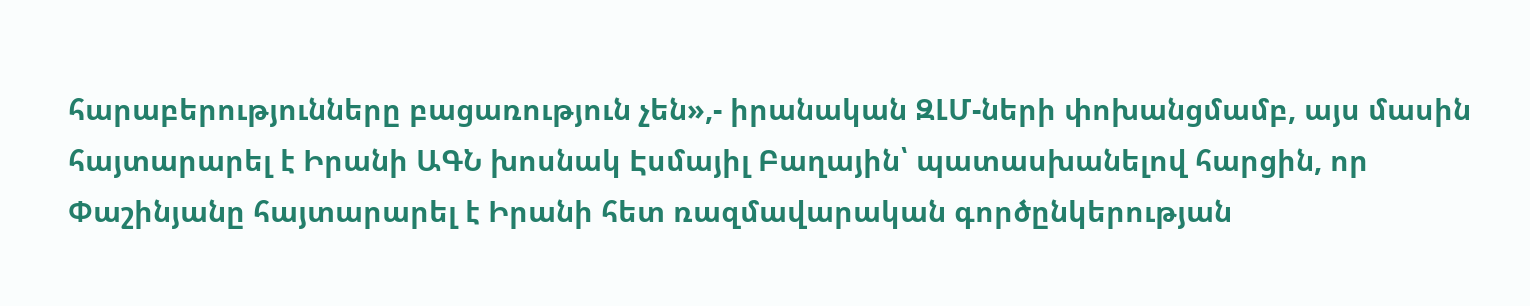հարաբերությունները բացառություն չեն»,- իրանական ԶԼՄ-ների փոխանցմամբ, այս մասին հայտարարել է Իրանի ԱԳՆ խոսնակ Էսմայիլ Բաղային՝ պատասխանելով հարցին, որ Փաշինյանը հայտարարել է Իրանի հետ ռազմավարական գործընկերության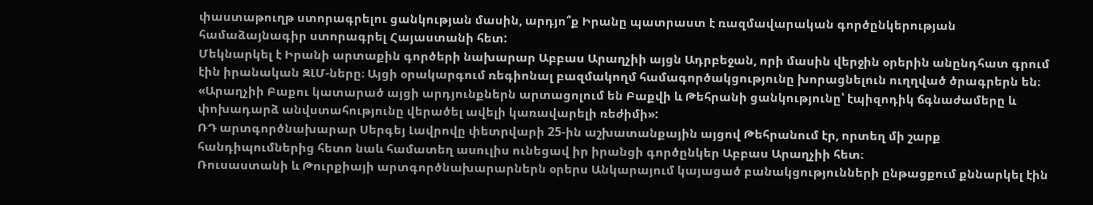փաստաթուղթ ստորագրելու ցանկության մասին, արդյո՞ք Իրանը պատրաստ է ռազմավարական գործընկերության համաձայնագիր ստորագրել Հայաստանի հետ:
Մեկնարկել է Իրանի արտաքին գործերի նախարար Աբբաս Արաղչիի այցն Ադրբեջան, որի մասին վերջին օրերին անընդհատ գրում էին իրանական ԶԼՄ-ները։ Այցի օրակարգում ռեգիոնալ բազմակողմ համագործակցությունը խորացնելուն ուղղված ծրագրերն են։
«Արաղչիի Բաքու կատարած այցի արդյունքներն արտացոլում են Բաքվի և Թեհրանի ցանկությունը՝ էպիզոդիկ ճգնաժամերը և փոխադարձ անվստահությունը վերածել ավելի կառավարելի ռեժիմի»:
ՌԴ արտգործնախարար Սերգեյ Լավրովը փետրվարի 25-ին աշխատանքային այցով Թեհրանում էր, որտեղ մի շարք հանդիպումներից հետո նաև համատեղ ասուլիս ունեցավ իր իրանցի գործընկեր Աբբաս Արաղչիի հետ։
Ռուսաստանի և Թուրքիայի արտգործնախարարներն օրերս Անկարայում կայացած բանակցությունների ընթացքում քննարկել էին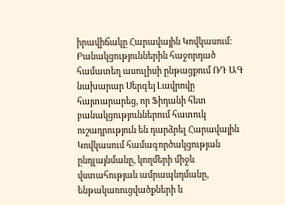իրավիճակը Հարավային Կովկասում։ Բանակցություններին հաջորդած համատեղ ասուլիսի ընթացքում ՌԴ ԱԳ նախարար Սերգեյ Լավրովը հայտարարեց, որ Ֆիդանի հետ բանակցություններում հատուկ ուշադրություն են դարձրել Հարավային Կովկասում համագործակցության ընդլայնմանը, կողմերի միջև վստահության ամրապնդմանը, ենթակառուցվածքների և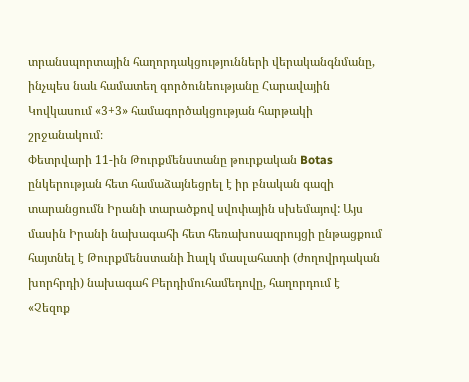տրանսպորտային հաղորդակցությունների վերականգնմանը, ինչպես նաև համատեղ գործունեությանը Հարավային Կովկասում «3+3» համագործակցության հարթակի շրջանակում։
Փետրվարի 11-ին Թուրքմենստանը թուրքական Botas ընկերության հետ համաձայնեցրել է իր բնական գազի տարանցումն Իրանի տարածքով սվոփային սխեմայով: Այս մասին Իրանի նախագահի հետ հեռախոսազրույցի ընթացքում հայտնել է Թուրքմենստանի hալկ մասլահատի (ժողովրդական խորհրդի) նախագահ Բերդիմուհամեդովը, հաղորդում է «Չեզոք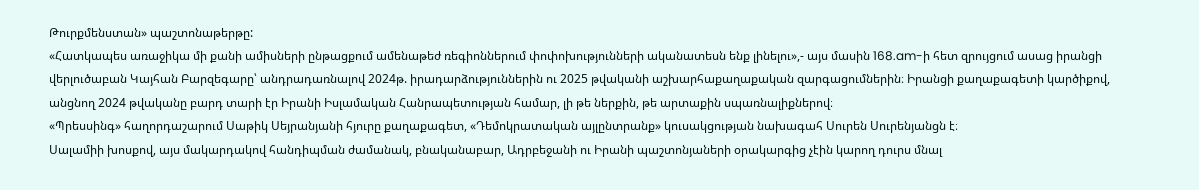Թուրքմենստան» պաշտոնաթերթը:
«Հատկապես առաջիկա մի քանի ամիսների ընթացքում ամենաթեժ ռեգիոններում փոփոխությունների ականատեսն ենք լինելու»,- այս մասին 168.am-ի հետ զրույցում ասաց իրանցի վերլուծաբան Կայհան Բարզեգարը՝ անդրադառնալով 2024թ. իրադարձություններին ու 2025 թվականի աշխարհաքաղաքական զարգացումներին։ Իրանցի քաղաքագետի կարծիքով, անցնող 2024 թվականը բարդ տարի էր Իրանի Իսլամական Հանրապետության համար, լի թե ներքին, թե արտաքին սպառնալիքներով։
«Պրեսսինգ» հաղորդաշարում Սաթիկ Սեյրանյանի հյուրը քաղաքագետ, «Դեմոկրատական այլընտրանք» կուսակցության նախագահ Սուրեն Սուրենյանցն է։
Սալամիի խոսքով, այս մակարդակով հանդիպման ժամանակ, բնականաբար, Ադրբեջանի ու Իրանի պաշտոնյաների օրակարգից չէին կարող դուրս մնալ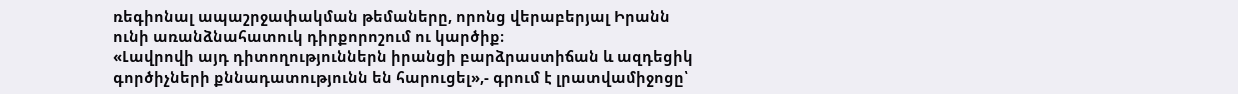ռեգիոնալ ապաշրջափակման թեմաները, որոնց վերաբերյալ Իրանն ունի առանձնահատուկ դիրքորոշում ու կարծիք։
«Լավրովի այդ դիտողություններն իրանցի բարձրաստիճան և ազդեցիկ գործիչների քննադատությունն են հարուցել»,- գրում է լրատվամիջոցը՝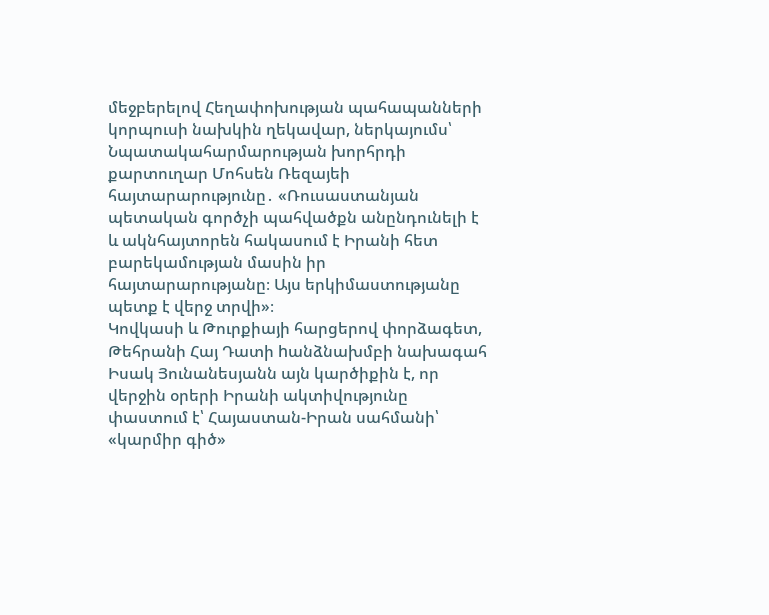մեջբերելով Հեղափոխության պահապանների կորպուսի նախկին ղեկավար, ներկայումս՝ Նպատակահարմարության խորհրդի քարտուղար Մոհսեն Ռեզայեի հայտարարությունը․ «Ռուսաստանյան պետական գործչի պահվածքն անընդունելի է և ակնհայտորեն հակասում է Իրանի հետ բարեկամության մասին իր հայտարարությանը։ Այս երկիմաստությանը պետք է վերջ տրվի»։
Կովկասի և Թուրքիայի հարցերով փորձագետ, Թեհրանի Հայ Դատի hանձնախմբի նախագահ Իսակ Յունանեսյանն այն կարծիքին է, որ վերջին օրերի Իրանի ակտիվությունը փաստում է՝ Հայաստան-Իրան սահմանի՝ «կարմիր գիծ»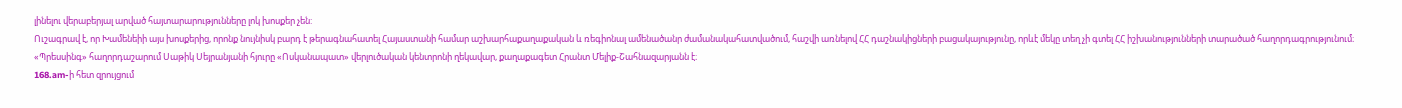լինելու վերաբերյալ արված հայտարարությունները լոկ խոսքեր չեն:
Ուշագրավ է, որ Խամենեիի այս խոսքերից, որոնք նույնիսկ բարդ է թերագնահատել Հայաստանի համար աշխարհաքաղաքական և ռեգիոնալ ամենածանր ժամանակահատվածում, հաշվի առնելով ՀՀ դաշնակիցների բացակայությունը, որևէ մեկը տեղ չի գտել ՀՀ իշխանությունների տարածած հաղորդագրությունում։
«Պրեսսինգ» հաղորդաշարում Սաթիկ Սեյրանյանի հյուրը «Ոսկանապատ» վերլուծական կենտրոնի ղեկավար, քաղաքագետ Հրանտ Մելիք-Շահնազարյանն է։
168.am-ի հետ զրույցում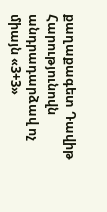քաղաքագետ Դավիթ Հարությունովն անդրադարձավ ոչ միայն «3+3»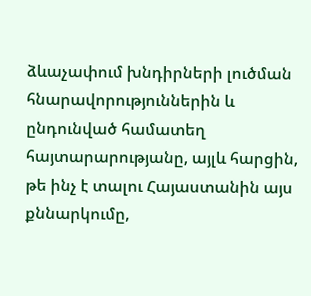ձևաչափում խնդիրների լուծման հնարավորություններին և ընդունված համատեղ հայտարարությանը, այլև հարցին, թե ինչ է տալու Հայաստանին այս քննարկումը,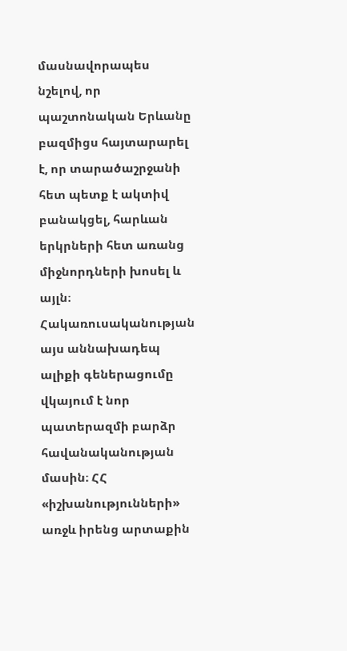մասնավորապես նշելով, որ պաշտոնական Երևանը բազմիցս հայտարարել է, որ տարածաշրջանի հետ պետք է ակտիվ բանակցել, հարևան երկրների հետ առանց միջնորդների խոսել և այլն։
Հակառուսականության այս աննախադեպ ալիքի գեներացումը վկայում է նոր պատերազմի բարձր հավանականության մասին։ ՀՀ «իշխանությունների» առջև իրենց արտաքին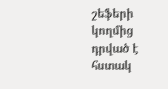շեֆերի կողմից դրված է հստակ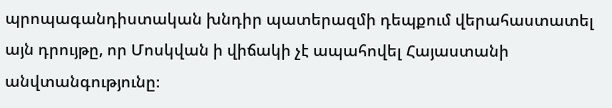պրոպագանդիստական խնդիր պատերազմի դեպքում վերահաստատել այն դրույթը, որ Մոսկվան ի վիճակի չէ ապահովել Հայաստանի անվտանգությունը։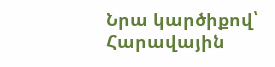Նրա կարծիքով՝ Հարավային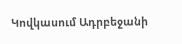Կովկասում Ադրբեջանի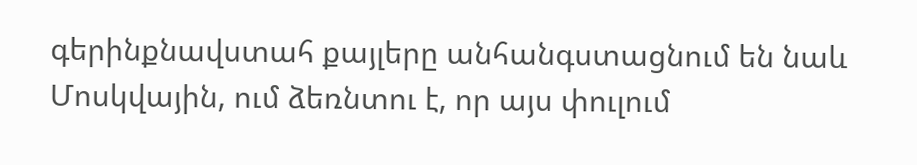գերինքնավստահ քայլերը անհանգստացնում են նաև Մոսկվային, ում ձեռնտու է, որ այս փուլում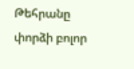Թեհրանը փորձի բոլոր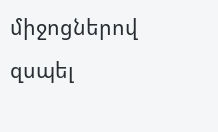միջոցներով զսպել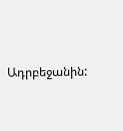Ադրբեջանին: